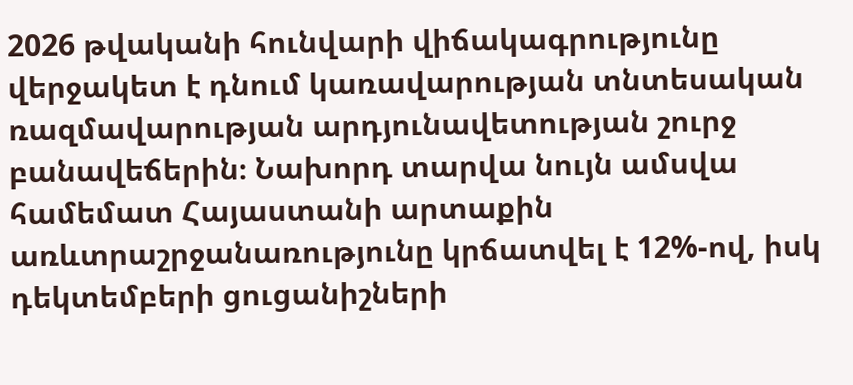2026 թվականի հունվարի վիճակագրությունը վերջակետ է դնում կառավարության տնտեսական ռազմավարության արդյունավետության շուրջ բանավեճերին։ Նախորդ տարվա նույն ամսվա համեմատ Հայաստանի արտաքին առևտրաշրջանառությունը կրճատվել է 12%-ով, իսկ դեկտեմբերի ցուցանիշների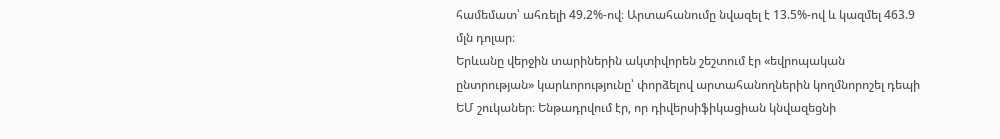համեմատ՝ ահռելի 49.2%-ով։ Արտահանումը նվազել է 13.5%-ով և կազմել 463.9 մլն դոլար։
Երևանը վերջին տարիներին ակտիվորեն շեշտում էր «եվրոպական ընտրության» կարևորությունը՝ փորձելով արտահանողներին կողմնորոշել դեպի ԵՄ շուկաներ։ Ենթադրվում էր, որ դիվերսիֆիկացիան կնվազեցնի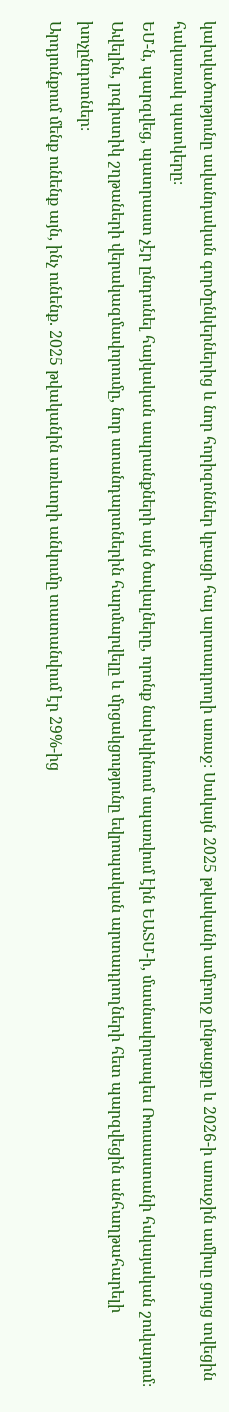կախվածությունը ավանդական գործընկերներից և նոր հորիզոններ կբացի հայ արտադրողի առաջ։ Սակայն 2025 թվականի ամբողջ ընթացքը և 2026-ի առաջին ամիսը ցույց տվեցին հակառակ պատկերը։
ԵՄ-ն, պարզվեց, պատրաստ չէր ընդունել հայկական ապրանքների այն ծավալները, որոնք նախկինում սպառվում էին ԵԱՏՄ-ի, մասնավորապես Ռուսաստանի հսկայական շուկայում։ Ավելին, լոգիստիկ շղթաների վերակազմավորումը, նոր ստանդարտներին հարմարվելը և մրցակցությունը եվրոպական արտադրողների հետ պարզվեցին անհաղթահարելի խոչընդոտներ։
Արդյունքում մենք ունենք այն, ինչ ունենք. 2025 թվականին առևտրի անկումը տատանվում էր 29%-ից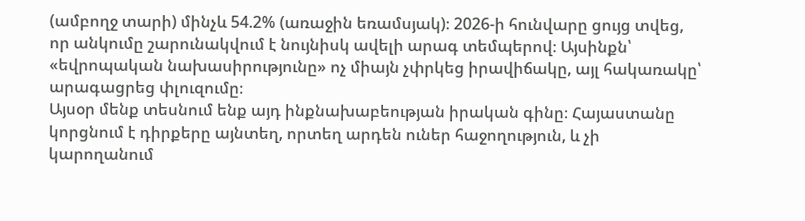(ամբողջ տարի) մինչև 54.2% (առաջին եռամսյակ)։ 2026-ի հունվարը ցույց տվեց, որ անկումը շարունակվում է նույնիսկ ավելի արագ տեմպերով։ Այսինքն՝ «եվրոպական նախասիրությունը» ոչ միայն չփրկեց իրավիճակը, այլ հակառակը՝ արագացրեց փլուզումը։
Այսօր մենք տեսնում ենք այդ ինքնախաբեության իրական գինը։ Հայաստանը կորցնում է դիրքերը այնտեղ, որտեղ արդեն ուներ հաջողություն, և չի կարողանում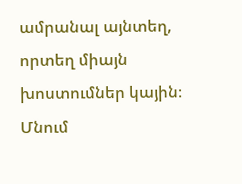ամրանալ այնտեղ, որտեղ միայն խոստումներ կային։ Մնում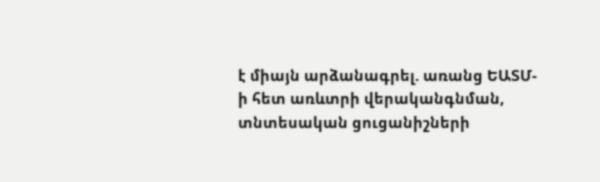է միայն արձանագրել. առանց ԵԱՏՄ-ի հետ առևտրի վերականգնման, տնտեսական ցուցանիշների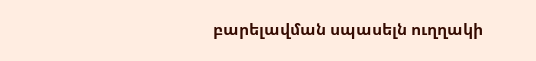բարելավման սպասելն ուղղակի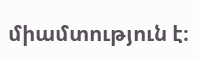միամտություն է։